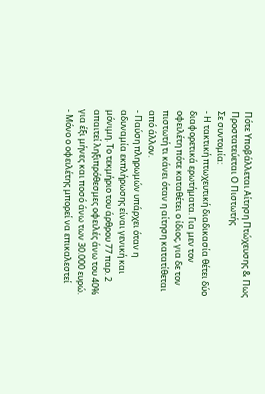Πότε Υποβάλλεται Αίτηση Πτώχευσης & Πως Προστατεύεται Ο Πιστωτής
Σε συντομία:
- Η τακτική πτωχευτική διαδικασία θέτει δύο διαφορετικά ερωτήματα. Για μεν τον οφειλέτη πότε καταθέτει ο ίδιος, για δε τον πιστωτή τι κάνει όταν η αίτηση κατατίθεται από άλλον.
- Παύση πληρωμών υπάρχει όταν η αδυναμία εκπλήρωσης είναι γενική και μόνιμη. Το τεκμήριο του άρθρου 77 παρ. 2 απαιτεί ληξιπρόθεσμες οφειλές άνω του 40% για έξι μήνες και ποσό άνω των 30.000 ευρώ.
- Μόνο ο οφειλέτης μπορεί να επικαλεστεί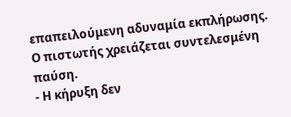επαπειλούμενη αδυναμία εκπλήρωσης. Ο πιστωτής χρειάζεται συντελεσμένη παύση.
- Η κήρυξη δεν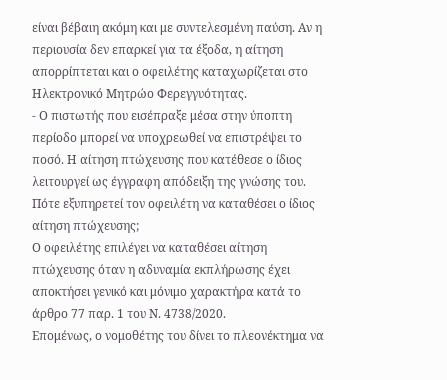είναι βέβαιη ακόμη και με συντελεσμένη παύση. Αν η περιουσία δεν επαρκεί για τα έξοδα, η αίτηση απορρίπτεται και ο οφειλέτης καταχωρίζεται στο Ηλεκτρονικό Μητρώο Φερεγγυότητας.
- Ο πιστωτής που εισέπραξε μέσα στην ύποπτη περίοδο μπορεί να υποχρεωθεί να επιστρέψει το ποσό. Η αίτηση πτώχευσης που κατέθεσε ο ίδιος λειτουργεί ως έγγραφη απόδειξη της γνώσης του.
Πότε εξυπηρετεί τον οφειλέτη να καταθέσει ο ίδιος αίτηση πτώχευσης;
Ο οφειλέτης επιλέγει να καταθέσει αίτηση πτώχευσης όταν η αδυναμία εκπλήρωσης έχει αποκτήσει γενικό και μόνιμο χαρακτήρα κατά το άρθρο 77 παρ. 1 του Ν. 4738/2020.
Επομένως, ο νομοθέτης του δίνει το πλεονέκτημα να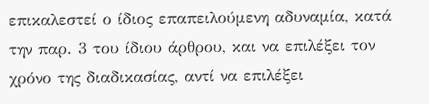επικαλεστεί ο ίδιος επαπειλούμενη αδυναμία, κατά την παρ. 3 του ίδιου άρθρου, και να επιλέξει τον χρόνο της διαδικασίας, αντί να επιλέξει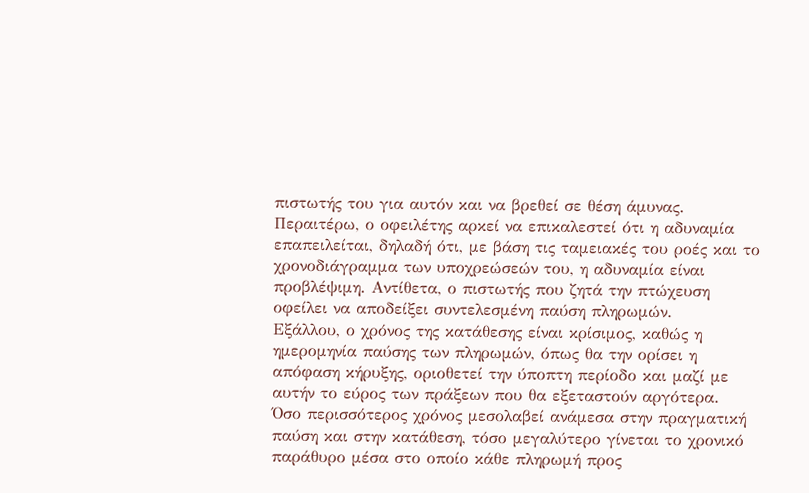πιστωτής του για αυτόν και να βρεθεί σε θέση άμυνας.
Περαιτέρω, ο οφειλέτης αρκεί να επικαλεστεί ότι η αδυναμία επαπειλείται, δηλαδή ότι, με βάση τις ταμειακές του ροές και το χρονοδιάγραμμα των υποχρεώσεών του, η αδυναμία είναι προβλέψιμη. Αντίθετα, ο πιστωτής που ζητά την πτώχευση οφείλει να αποδείξει συντελεσμένη παύση πληρωμών.
Εξάλλου, ο χρόνος της κατάθεσης είναι κρίσιμος, καθώς η ημερομηνία παύσης των πληρωμών, όπως θα την ορίσει η απόφαση κήρυξης, οριοθετεί την ύποπτη περίοδο και μαζί με αυτήν το εύρος των πράξεων που θα εξεταστούν αργότερα.
Όσο περισσότερος χρόνος μεσολαβεί ανάμεσα στην πραγματική παύση και στην κατάθεση, τόσο μεγαλύτερο γίνεται το χρονικό παράθυρο μέσα στο οποίο κάθε πληρωμή προς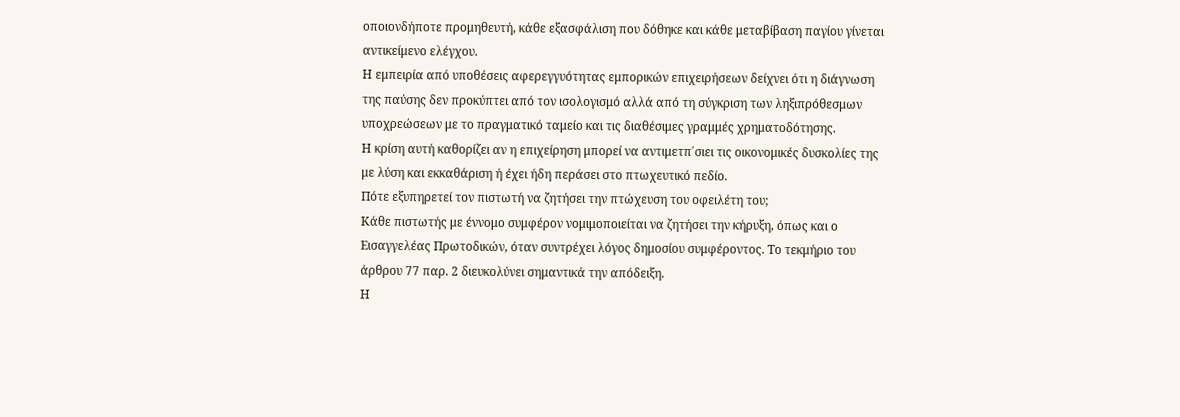οποιονδήποτε προμηθευτή, κάθε εξασφάλιση που δόθηκε και κάθε μεταβίβαση παγίου γίνεται αντικείμενο ελέγχου.
Η εμπειρία από υποθέσεις αφερεγγυότητας εμπορικών επιχειρήσεων δείχνει ότι η διάγνωση της παύσης δεν προκύπτει από τον ισολογισμό αλλά από τη σύγκριση των ληξιπρόθεσμων υποχρεώσεων με το πραγματικό ταμείο και τις διαθέσιμες γραμμές χρηματοδότησης.
Η κρίση αυτή καθορίζει αν η επιχείρηση μπορεί να αντιμετπ΄σιει τις οικονομικές δυσκολίες της με λύση και εκκαθάριση ή έχει ήδη περάσει στο πτωχευτικό πεδίο.
Πότε εξυπηρετεί τον πιστωτή να ζητήσει την πτώχευση του οφειλέτη του;
Κάθε πιστωτής με έννομο συμφέρον νομιμοποιείται να ζητήσει την κήρυξη, όπως και ο Εισαγγελέας Πρωτοδικών, όταν συντρέχει λόγος δημοσίου συμφέροντος. Το τεκμήριο του άρθρου 77 παρ. 2 διευκολύνει σημαντικά την απόδειξη.
Η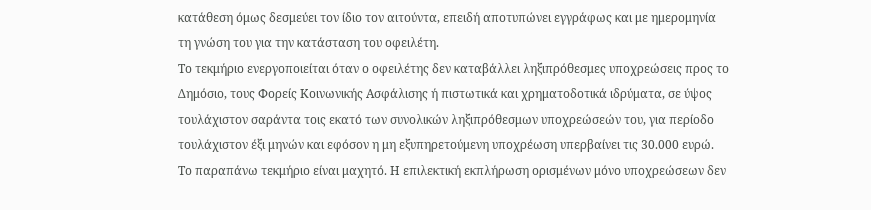κατάθεση όμως δεσμεύει τον ίδιο τον αιτούντα, επειδή αποτυπώνει εγγράφως και με ημερομηνία τη γνώση του για την κατάσταση του οφειλέτη.
Το τεκμήριο ενεργοποιείται όταν ο οφειλέτης δεν καταβάλλει ληξιπρόθεσμες υποχρεώσεις προς το Δημόσιο, τους Φορείς Κοινωνικής Ασφάλισης ή πιστωτικά και χρηματοδοτικά ιδρύματα, σε ύψος τουλάχιστον σαράντα τοις εκατό των συνολικών ληξιπρόθεσμων υποχρεώσεών του, για περίοδο τουλάχιστον έξι μηνών και εφόσον η μη εξυπηρετούμενη υποχρέωση υπερβαίνει τις 30.000 ευρώ.
Το παραπάνω τεκμήριο είναι μαχητό. Η επιλεκτική εκπλήρωση ορισμένων μόνο υποχρεώσεων δεν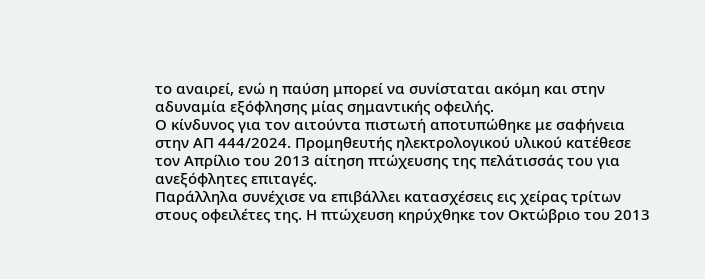το αναιρεί, ενώ η παύση μπορεί να συνίσταται ακόμη και στην αδυναμία εξόφλησης μίας σημαντικής οφειλής.
Ο κίνδυνος για τον αιτούντα πιστωτή αποτυπώθηκε με σαφήνεια στην ΑΠ 444/2024. Προμηθευτής ηλεκτρολογικού υλικού κατέθεσε τον Απρίλιο του 2013 αίτηση πτώχευσης της πελάτισσάς του για ανεξόφλητες επιταγές.
Παράλληλα συνέχισε να επιβάλλει κατασχέσεις εις χείρας τρίτων στους οφειλέτες της. Η πτώχευση κηρύχθηκε τον Οκτώβριο του 2013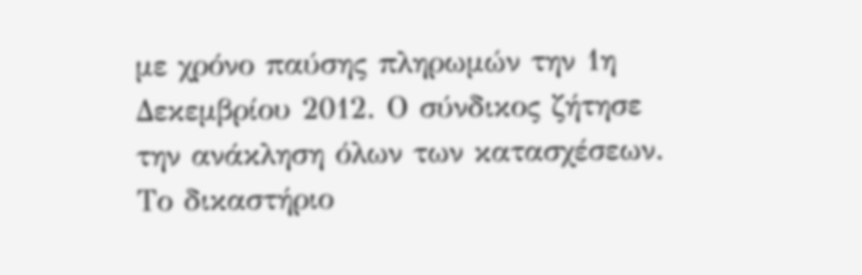με χρόνο παύσης πληρωμών την 1η Δεκεμβρίου 2012. Ο σύνδικος ζήτησε την ανάκληση όλων των κατασχέσεων.
Το δικαστήριο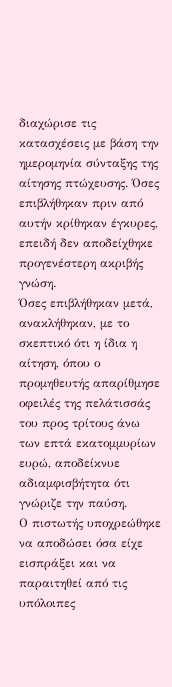διαχώρισε τις κατασχέσεις με βάση την ημερομηνία σύνταξης της αίτησης πτώχευσης. Όσες επιβλήθηκαν πριν από αυτήν κρίθηκαν έγκυρες, επειδή δεν αποδείχθηκε προγενέστερη ακριβής γνώση.
Όσες επιβλήθηκαν μετά, ανακλήθηκαν, με το σκεπτικό ότι η ίδια η αίτηση, όπου ο προμηθευτής απαρίθμησε οφειλές της πελάτισσάς του προς τρίτους άνω των επτά εκατομμυρίων ευρώ, αποδείκνυε αδιαμφισβήτητα ότι γνώριζε την παύση.
Ο πιστωτής υποχρεώθηκε να αποδώσει όσα είχε εισπράξει και να παραιτηθεί από τις υπόλοιπες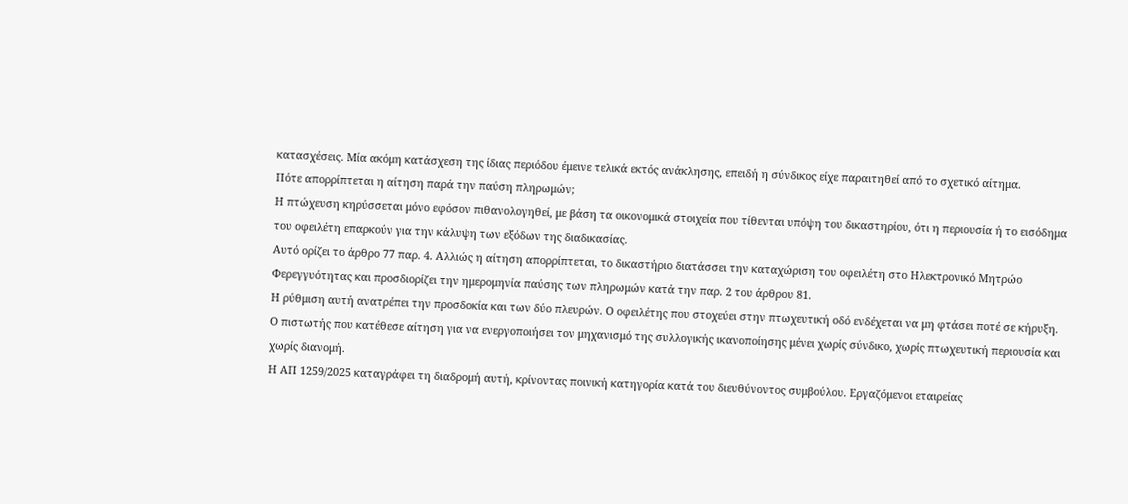κατασχέσεις. Μία ακόμη κατάσχεση της ίδιας περιόδου έμεινε τελικά εκτός ανάκλησης, επειδή η σύνδικος είχε παραιτηθεί από το σχετικό αίτημα.
Πότε απορρίπτεται η αίτηση παρά την παύση πληρωμών;
Η πτώχευση κηρύσσεται μόνο εφόσον πιθανολογηθεί, με βάση τα οικονομικά στοιχεία που τίθενται υπόψη του δικαστηρίου, ότι η περιουσία ή το εισόδημα του οφειλέτη επαρκούν για την κάλυψη των εξόδων της διαδικασίας.
Αυτό ορίζει το άρθρο 77 παρ. 4. Αλλιώς η αίτηση απορρίπτεται, το δικαστήριο διατάσσει την καταχώριση του οφειλέτη στο Ηλεκτρονικό Μητρώο Φερεγγυότητας και προσδιορίζει την ημερομηνία παύσης των πληρωμών κατά την παρ. 2 του άρθρου 81.
Η ρύθμιση αυτή ανατρέπει την προσδοκία και των δύο πλευρών. Ο οφειλέτης που στοχεύει στην πτωχευτική οδό ενδέχεται να μη φτάσει ποτέ σε κήρυξη. Ο πιστωτής που κατέθεσε αίτηση για να ενεργοποιήσει τον μηχανισμό της συλλογικής ικανοποίησης μένει χωρίς σύνδικο, χωρίς πτωχευτική περιουσία και χωρίς διανομή.
Η ΑΠ 1259/2025 καταγράφει τη διαδρομή αυτή, κρίνοντας ποινική κατηγορία κατά του διευθύνοντος συμβούλου. Εργαζόμενοι εταιρείας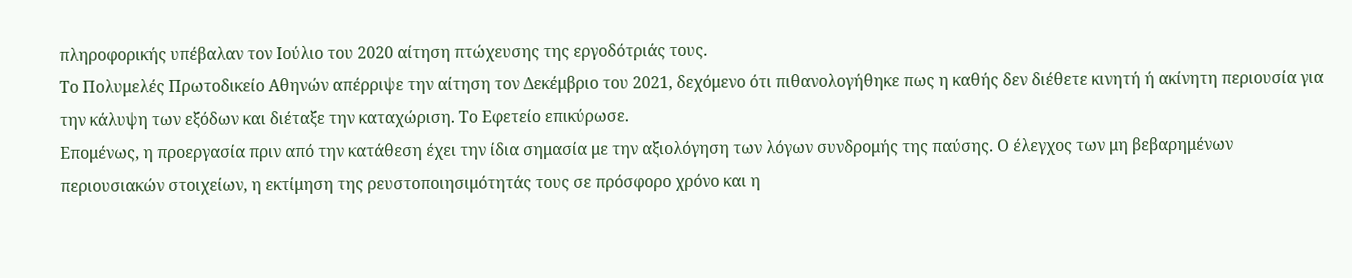πληροφορικής υπέβαλαν τον Ιούλιο του 2020 αίτηση πτώχευσης της εργοδότριάς τους.
Το Πολυμελές Πρωτοδικείο Αθηνών απέρριψε την αίτηση τον Δεκέμβριο του 2021, δεχόμενο ότι πιθανολογήθηκε πως η καθής δεν διέθετε κινητή ή ακίνητη περιουσία για την κάλυψη των εξόδων και διέταξε την καταχώριση. Το Εφετείο επικύρωσε.
Επομένως, η προεργασία πριν από την κατάθεση έχει την ίδια σημασία με την αξιολόγηση των λόγων συνδρομής της παύσης. Ο έλεγχος των μη βεβαρημένων περιουσιακών στοιχείων, η εκτίμηση της ρευστοποιησιμότητάς τους σε πρόσφορο χρόνο και η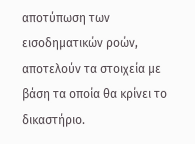αποτύπωση των εισοδηματικών ροών, αποτελούν τα στοιχεία με βάση τα οποία θα κρίνει το δικαστήριο.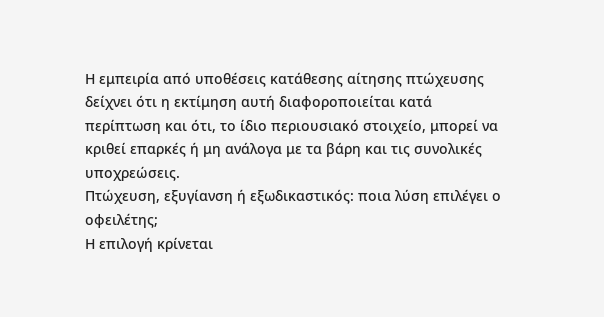Η εμπειρία από υποθέσεις κατάθεσης αίτησης πτώχευσης δείχνει ότι η εκτίμηση αυτή διαφοροποιείται κατά περίπτωση και ότι, το ίδιο περιουσιακό στοιχείο, μπορεί να κριθεί επαρκές ή μη ανάλογα με τα βάρη και τις συνολικές υποχρεώσεις.
Πτώχευση, εξυγίανση ή εξωδικαστικός: ποια λύση επιλέγει ο οφειλέτης;
Η επιλογή κρίνεται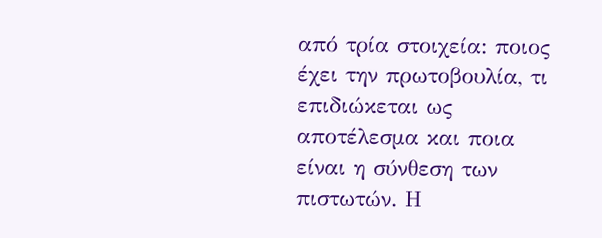από τρία στοιχεία: ποιος έχει την πρωτοβουλία, τι επιδιώκεται ως αποτέλεσμα και ποια είναι η σύνθεση των πιστωτών. Η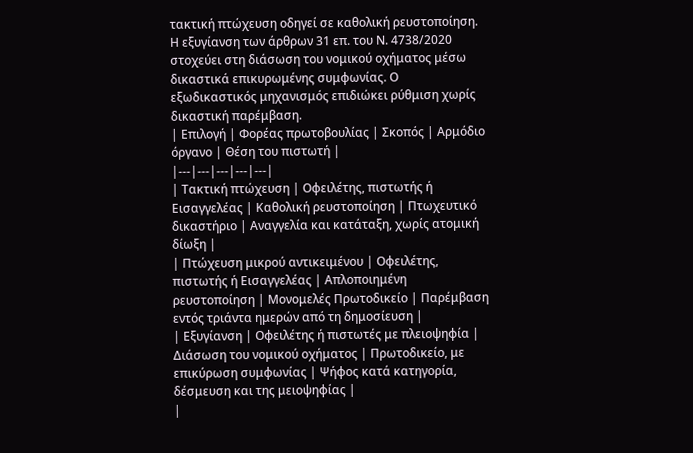τακτική πτώχευση οδηγεί σε καθολική ρευστοποίηση.
Η εξυγίανση των άρθρων 31 επ. του Ν. 4738/2020 στοχεύει στη διάσωση του νομικού οχήματος μέσω δικαστικά επικυρωμένης συμφωνίας. Ο εξωδικαστικός μηχανισμός επιδιώκει ρύθμιση χωρίς δικαστική παρέμβαση.
| Επιλογή | Φορέας πρωτοβουλίας | Σκοπός | Αρμόδιο όργανο | Θέση του πιστωτή |
|---|---|---|---|---|
| Τακτική πτώχευση | Οφειλέτης, πιστωτής ή Εισαγγελέας | Καθολική ρευστοποίηση | Πτωχευτικό δικαστήριο | Αναγγελία και κατάταξη, χωρίς ατομική δίωξη |
| Πτώχευση μικρού αντικειμένου | Οφειλέτης, πιστωτής ή Εισαγγελέας | Απλοποιημένη ρευστοποίηση | Μονομελές Πρωτοδικείο | Παρέμβαση εντός τριάντα ημερών από τη δημοσίευση |
| Εξυγίανση | Οφειλέτης ή πιστωτές με πλειοψηφία | Διάσωση του νομικού οχήματος | Πρωτοδικείο, με επικύρωση συμφωνίας | Ψήφος κατά κατηγορία, δέσμευση και της μειοψηφίας |
|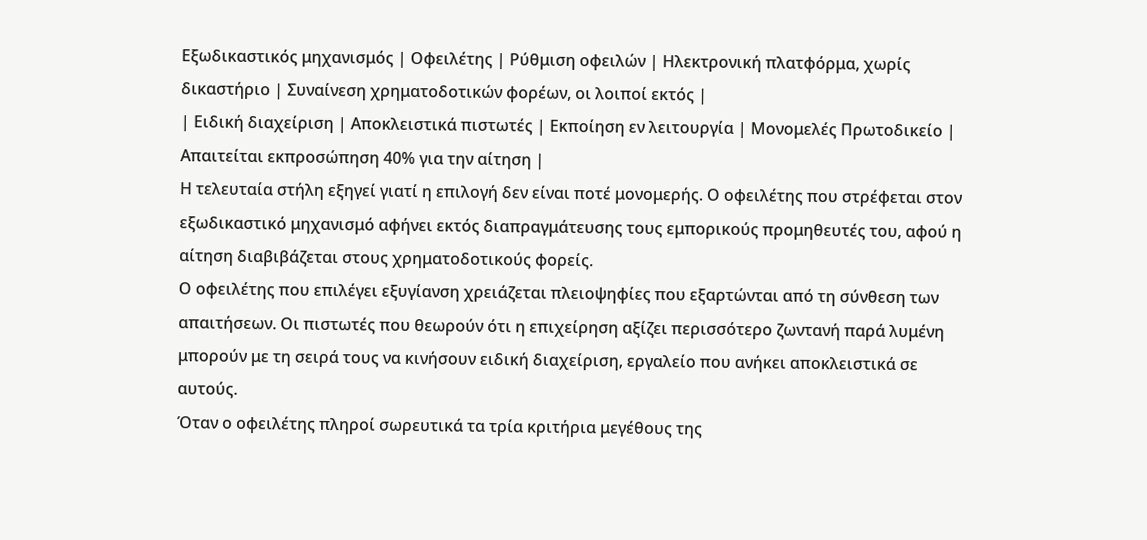Εξωδικαστικός μηχανισμός | Οφειλέτης | Ρύθμιση οφειλών | Ηλεκτρονική πλατφόρμα, χωρίς δικαστήριο | Συναίνεση χρηματοδοτικών φορέων, οι λοιποί εκτός |
| Ειδική διαχείριση | Αποκλειστικά πιστωτές | Εκποίηση εν λειτουργία | Μονομελές Πρωτοδικείο | Απαιτείται εκπροσώπηση 40% για την αίτηση |
Η τελευταία στήλη εξηγεί γιατί η επιλογή δεν είναι ποτέ μονομερής. Ο οφειλέτης που στρέφεται στον εξωδικαστικό μηχανισμό αφήνει εκτός διαπραγμάτευσης τους εμπορικούς προμηθευτές του, αφού η αίτηση διαβιβάζεται στους χρηματοδοτικούς φορείς.
Ο οφειλέτης που επιλέγει εξυγίανση χρειάζεται πλειοψηφίες που εξαρτώνται από τη σύνθεση των απαιτήσεων. Οι πιστωτές που θεωρούν ότι η επιχείρηση αξίζει περισσότερο ζωντανή παρά λυμένη μπορούν με τη σειρά τους να κινήσουν ειδική διαχείριση, εργαλείο που ανήκει αποκλειστικά σε αυτούς.
Όταν ο οφειλέτης πληροί σωρευτικά τα τρία κριτήρια μεγέθους της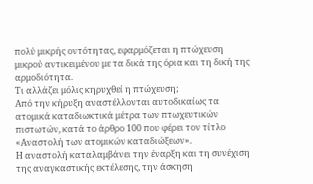πολύ μικρής οντότητας, εφαρμόζεται η πτώχευση μικρού αντικειμένου με τα δικά της όρια και τη δική της αρμοδιότητα.
Τι αλλάζει μόλις κηρυχθεί η πτώχευση;
Από την κήρυξη αναστέλλονται αυτοδικαίως τα ατομικά καταδιωκτικά μέτρα των πτωχευτικών πιστωτών, κατά το άρθρο 100 που φέρει τον τίτλο «Αναστολή των ατομικών καταδιώξεων».
Η αναστολή καταλαμβάνει την έναρξη και τη συνέχιση της αναγκαστικής εκτέλεσης, την άσκηση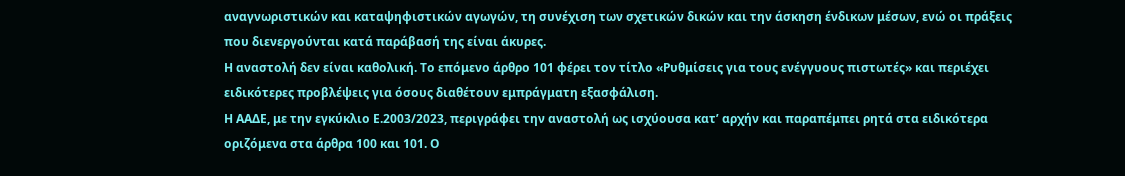αναγνωριστικών και καταψηφιστικών αγωγών, τη συνέχιση των σχετικών δικών και την άσκηση ένδικων μέσων, ενώ οι πράξεις που διενεργούνται κατά παράβασή της είναι άκυρες.
Η αναστολή δεν είναι καθολική. Το επόμενο άρθρο 101 φέρει τον τίτλο «Ρυθμίσεις για τους ενέγγυους πιστωτές» και περιέχει ειδικότερες προβλέψεις για όσους διαθέτουν εμπράγματη εξασφάλιση.
Η ΑΑΔΕ, με την εγκύκλιο Ε.2003/2023, περιγράφει την αναστολή ως ισχύουσα κατ’ αρχήν και παραπέμπει ρητά στα ειδικότερα οριζόμενα στα άρθρα 100 και 101. Ο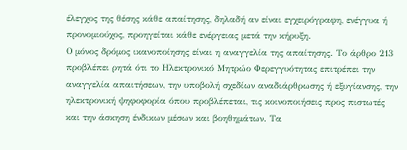έλεγχος της θέσης κάθε απαίτησης, δηλαδή αν είναι εγχειρόγραφη, ενέγγυα ή προνομιούχος, προηγείται κάθε ενέργειας μετά την κήρυξη.
Ο μόνος δρόμος ικανοποίησης είναι η αναγγελία της απαίτησης. Το άρθρο 213 προβλέπει ρητά ότι το Ηλεκτρονικό Μητρώο Φερεγγυότητας επιτρέπει την αναγγελία απαιτήσεων, την υποβολή σχεδίων αναδιάρθρωσης ή εξυγίανσης, την ηλεκτρονική ψηφοφορία όπου προβλέπεται, τις κοινοποιήσεις προς πιστωτές και την άσκηση ένδικων μέσων και βοηθημάτων. Τα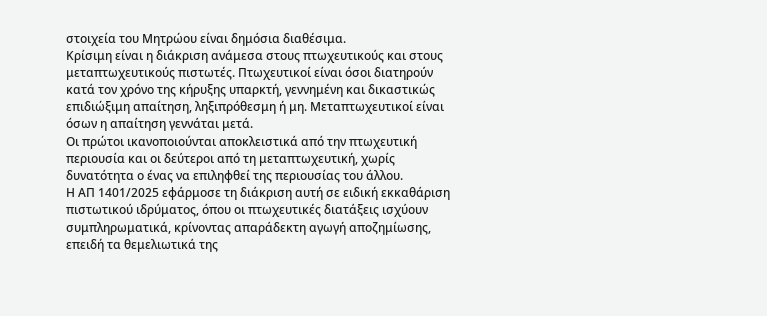στοιχεία του Μητρώου είναι δημόσια διαθέσιμα.
Κρίσιμη είναι η διάκριση ανάμεσα στους πτωχευτικούς και στους μεταπτωχευτικούς πιστωτές. Πτωχευτικοί είναι όσοι διατηρούν κατά τον χρόνο της κήρυξης υπαρκτή, γεννημένη και δικαστικώς επιδιώξιμη απαίτηση, ληξιπρόθεσμη ή μη. Μεταπτωχευτικοί είναι όσων η απαίτηση γεννάται μετά.
Οι πρώτοι ικανοποιούνται αποκλειστικά από την πτωχευτική περιουσία και οι δεύτεροι από τη μεταπτωχευτική, χωρίς δυνατότητα ο ένας να επιληφθεί της περιουσίας του άλλου.
Η ΑΠ 1401/2025 εφάρμοσε τη διάκριση αυτή σε ειδική εκκαθάριση πιστωτικού ιδρύματος, όπου οι πτωχευτικές διατάξεις ισχύουν συμπληρωματικά, κρίνοντας απαράδεκτη αγωγή αποζημίωσης, επειδή τα θεμελιωτικά της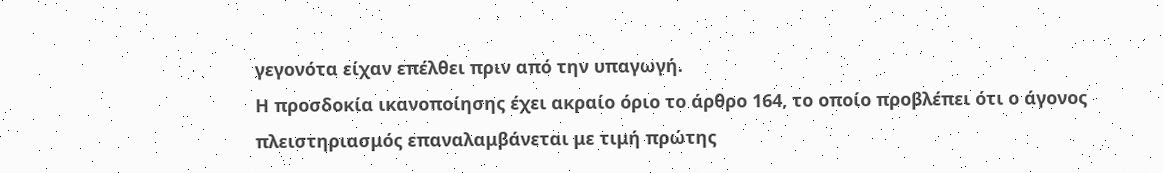γεγονότα είχαν επέλθει πριν από την υπαγωγή.
Η προσδοκία ικανοποίησης έχει ακραίο όριο το άρθρο 164, το οποίο προβλέπει ότι ο άγονος πλειστηριασμός επαναλαμβάνεται με τιμή πρώτης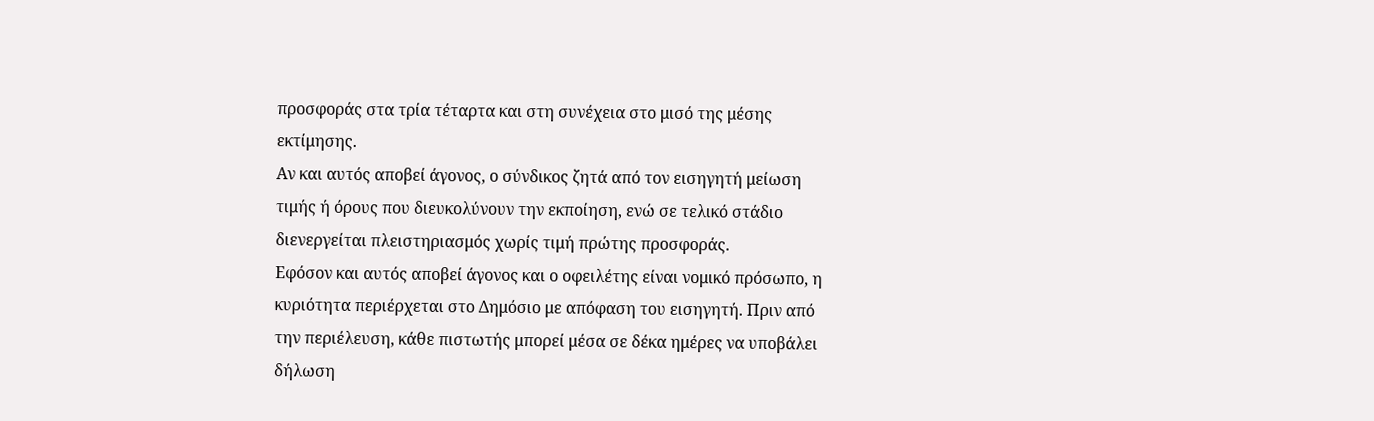προσφοράς στα τρία τέταρτα και στη συνέχεια στο μισό της μέσης εκτίμησης.
Αν και αυτός αποβεί άγονος, ο σύνδικος ζητά από τον εισηγητή μείωση τιμής ή όρους που διευκολύνουν την εκποίηση, ενώ σε τελικό στάδιο διενεργείται πλειστηριασμός χωρίς τιμή πρώτης προσφοράς.
Εφόσον και αυτός αποβεί άγονος και ο οφειλέτης είναι νομικό πρόσωπο, η κυριότητα περιέρχεται στο Δημόσιο με απόφαση του εισηγητή. Πριν από την περιέλευση, κάθε πιστωτής μπορεί μέσα σε δέκα ημέρες να υποβάλει δήλωση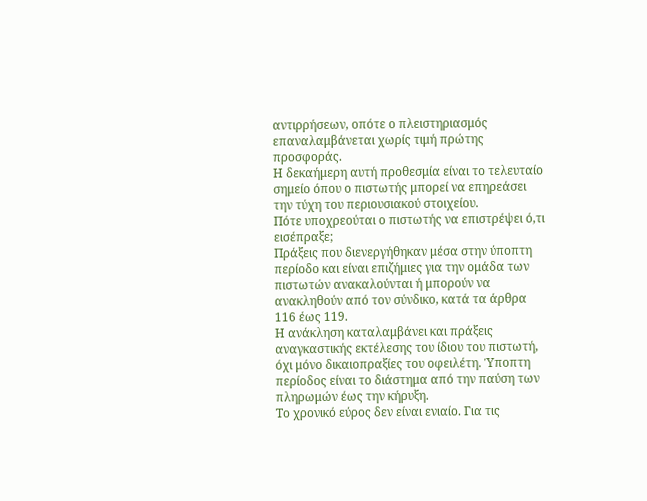αντιρρήσεων, οπότε ο πλειστηριασμός επαναλαμβάνεται χωρίς τιμή πρώτης προσφοράς.
Η δεκαήμερη αυτή προθεσμία είναι το τελευταίο σημείο όπου ο πιστωτής μπορεί να επηρεάσει την τύχη του περιουσιακού στοιχείου.
Πότε υποχρεούται ο πιστωτής να επιστρέψει ό,τι εισέπραξε;
Πράξεις που διενεργήθηκαν μέσα στην ύποπτη περίοδο και είναι επιζήμιες για την ομάδα των πιστωτών ανακαλούνται ή μπορούν να ανακληθούν από τον σύνδικο, κατά τα άρθρα 116 έως 119.
Η ανάκληση καταλαμβάνει και πράξεις αναγκαστικής εκτέλεσης του ίδιου του πιστωτή, όχι μόνο δικαιοπραξίες του οφειλέτη. Ύποπτη περίοδος είναι το διάστημα από την παύση των πληρωμών έως την κήρυξη.
Το χρονικό εύρος δεν είναι ενιαίο. Για τις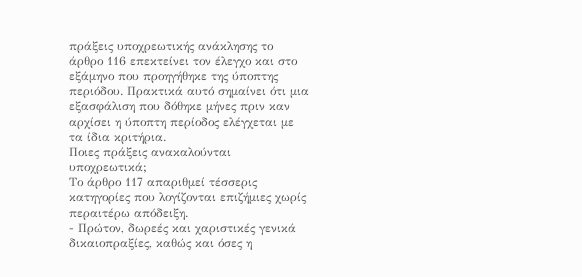πράξεις υποχρεωτικής ανάκλησης το άρθρο 116 επεκτείνει τον έλεγχο και στο εξάμηνο που προηγήθηκε της ύποπτης περιόδου. Πρακτικά αυτό σημαίνει ότι μια εξασφάλιση που δόθηκε μήνες πριν καν αρχίσει η ύποπτη περίοδος ελέγχεται με τα ίδια κριτήρια.
Ποιες πράξεις ανακαλούνται υποχρεωτικά;
Το άρθρο 117 απαριθμεί τέσσερις κατηγορίες που λογίζονται επιζήμιες χωρίς περαιτέρω απόδειξη.
- Πρώτον, δωρεές και χαριστικές γενικά δικαιοπραξίες, καθώς και όσες η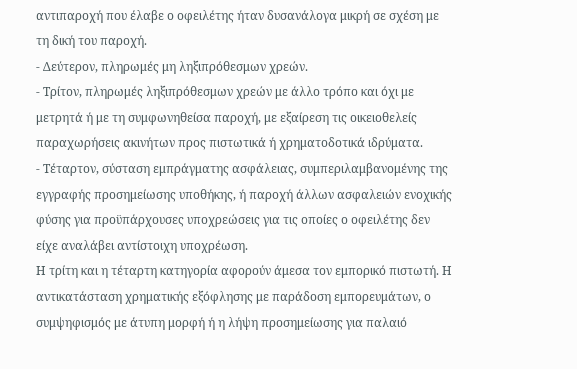αντιπαροχή που έλαβε ο οφειλέτης ήταν δυσανάλογα μικρή σε σχέση με τη δική του παροχή.
- Δεύτερον, πληρωμές μη ληξιπρόθεσμων χρεών.
- Τρίτον, πληρωμές ληξιπρόθεσμων χρεών με άλλο τρόπο και όχι με μετρητά ή με τη συμφωνηθείσα παροχή, με εξαίρεση τις οικειοθελείς παραχωρήσεις ακινήτων προς πιστωτικά ή χρηματοδοτικά ιδρύματα.
- Τέταρτον, σύσταση εμπράγματης ασφάλειας, συμπεριλαμβανομένης της εγγραφής προσημείωσης υποθήκης, ή παροχή άλλων ασφαλειών ενοχικής φύσης για προϋπάρχουσες υποχρεώσεις για τις οποίες ο οφειλέτης δεν είχε αναλάβει αντίστοιχη υποχρέωση.
Η τρίτη και η τέταρτη κατηγορία αφορούν άμεσα τον εμπορικό πιστωτή. Η αντικατάσταση χρηματικής εξόφλησης με παράδοση εμπορευμάτων, ο συμψηφισμός με άτυπη μορφή ή η λήψη προσημείωσης για παλαιό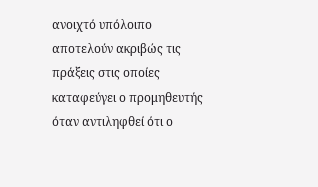ανοιχτό υπόλοιπο αποτελούν ακριβώς τις πράξεις στις οποίες καταφεύγει ο προμηθευτής όταν αντιληφθεί ότι ο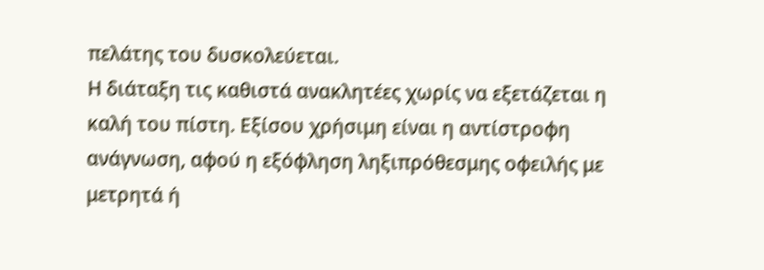πελάτης του δυσκολεύεται.
Η διάταξη τις καθιστά ανακλητέες χωρίς να εξετάζεται η καλή του πίστη. Εξίσου χρήσιμη είναι η αντίστροφη ανάγνωση, αφού η εξόφληση ληξιπρόθεσμης οφειλής με μετρητά ή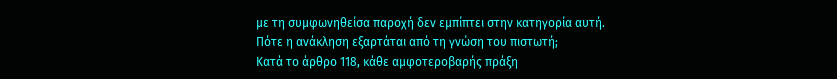με τη συμφωνηθείσα παροχή δεν εμπίπτει στην κατηγορία αυτή.
Πότε η ανάκληση εξαρτάται από τη γνώση του πιστωτή;
Κατά το άρθρο 118, κάθε αμφοτεροβαρής πράξη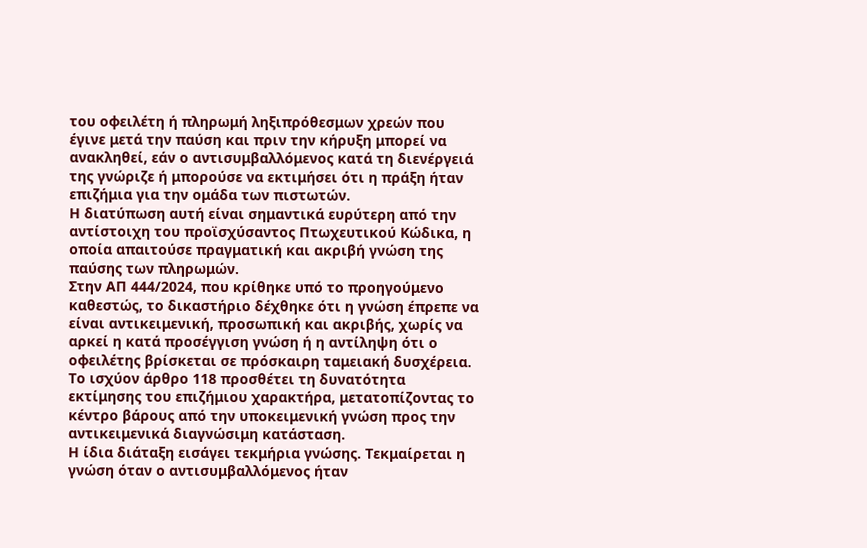του οφειλέτη ή πληρωμή ληξιπρόθεσμων χρεών που έγινε μετά την παύση και πριν την κήρυξη μπορεί να ανακληθεί, εάν ο αντισυμβαλλόμενος κατά τη διενέργειά της γνώριζε ή μπορούσε να εκτιμήσει ότι η πράξη ήταν επιζήμια για την ομάδα των πιστωτών.
Η διατύπωση αυτή είναι σημαντικά ευρύτερη από την αντίστοιχη του προϊσχύσαντος Πτωχευτικού Κώδικα, η οποία απαιτούσε πραγματική και ακριβή γνώση της παύσης των πληρωμών.
Στην ΑΠ 444/2024, που κρίθηκε υπό το προηγούμενο καθεστώς, το δικαστήριο δέχθηκε ότι η γνώση έπρεπε να είναι αντικειμενική, προσωπική και ακριβής, χωρίς να αρκεί η κατά προσέγγιση γνώση ή η αντίληψη ότι ο οφειλέτης βρίσκεται σε πρόσκαιρη ταμειακή δυσχέρεια.
Το ισχύον άρθρο 118 προσθέτει τη δυνατότητα εκτίμησης του επιζήμιου χαρακτήρα, μετατοπίζοντας το κέντρο βάρους από την υποκειμενική γνώση προς την αντικειμενικά διαγνώσιμη κατάσταση.
Η ίδια διάταξη εισάγει τεκμήρια γνώσης. Τεκμαίρεται η γνώση όταν ο αντισυμβαλλόμενος ήταν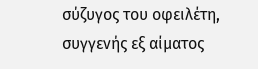σύζυγος του οφειλέτη, συγγενής εξ αίματος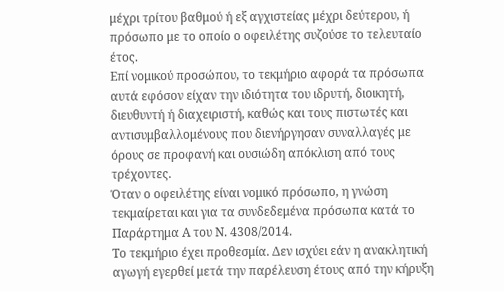μέχρι τρίτου βαθμού ή εξ αγχιστείας μέχρι δεύτερου, ή πρόσωπο με το οποίο ο οφειλέτης συζούσε το τελευταίο έτος.
Επί νομικού προσώπου, το τεκμήριο αφορά τα πρόσωπα αυτά εφόσον είχαν την ιδιότητα του ιδρυτή, διοικητή, διευθυντή ή διαχειριστή, καθώς και τους πιστωτές και αντισυμβαλλομένους που διενήργησαν συναλλαγές με όρους σε προφανή και ουσιώδη απόκλιση από τους τρέχοντες.
Όταν ο οφειλέτης είναι νομικό πρόσωπο, η γνώση τεκμαίρεται και για τα συνδεδεμένα πρόσωπα κατά το Παράρτημα Α του Ν. 4308/2014.
Το τεκμήριο έχει προθεσμία. Δεν ισχύει εάν η ανακλητική αγωγή εγερθεί μετά την παρέλευση έτους από την κήρυξη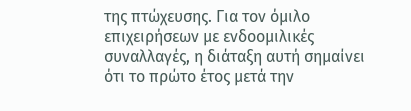της πτώχευσης. Για τον όμιλο επιχειρήσεων με ενδοομιλικές συναλλαγές, η διάταξη αυτή σημαίνει ότι το πρώτο έτος μετά την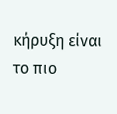κήρυξη είναι το πιο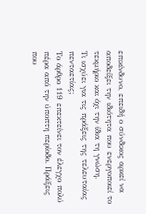επικίνδυνο, επειδή ο σύνδικος αρκεί να αποδείξει την ιδιότητα που ενεργοποιεί το τεκμήριο και όχι την ίδια τη γνώση.
Τι ισχύει για τις πράξεις της τελευταίας πενταετίας;
Το άρθρο 119 επεκτείνει τον έλεγχο πολύ πέρα από την ύποπτη περίοδο. Πράξεις που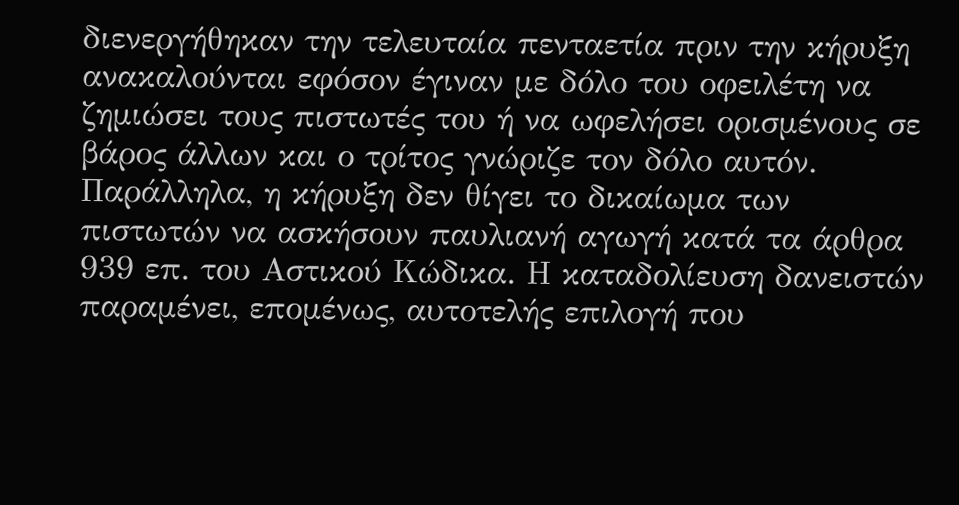διενεργήθηκαν την τελευταία πενταετία πριν την κήρυξη ανακαλούνται εφόσον έγιναν με δόλο του οφειλέτη να ζημιώσει τους πιστωτές του ή να ωφελήσει ορισμένους σε βάρος άλλων και ο τρίτος γνώριζε τον δόλο αυτόν.
Παράλληλα, η κήρυξη δεν θίγει το δικαίωμα των πιστωτών να ασκήσουν παυλιανή αγωγή κατά τα άρθρα 939 επ. του Αστικού Κώδικα. Η καταδολίευση δανειστών παραμένει, επομένως, αυτοτελής επιλογή που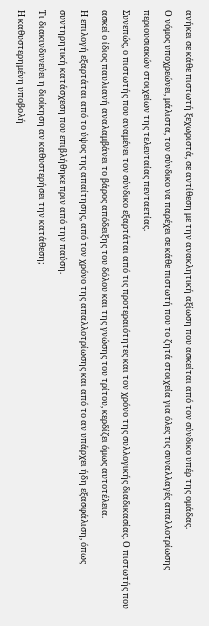ανήκει σε κάθε πιστωτή ξεχωριστά, σε αντίθεση με την ανακλητική αξίωση που ασκείται από τον σύνδικο υπέρ της ομάδας.
Ο νόμος υποχρεώνει, μάλιστα, τον σύνδικο να παρέχει σε κάθε πιστωτή που το ζητά στοιχεία για όλες τις συναλλαγές απαλλοτρίωσης περιουσιακών στοιχείων της τελευταίας πενταετίας.
Συνεπώς, ο πιστωτής που αναμένει τον σύνδικο εξαρτάται από τις προτεραιότητες και τον χρόνο της συλλογικής διαδικασίας. Ο πιστωτής που ασκεί ο ίδιος παυλιανή αναλαμβάνει το βάρος απόδειξης του δόλου και της γνώσης του τρίτου, κερδίζει όμως αυτοτέλεια.
Η επιλογή εξαρτάται από το ύψος της απαίτησης, από τον χρόνο της απαλλοτρίωσης και από το αν υπάρχει ήδη εξασφάλιση, όπως συντηρητική κατάσχεση που επιβλήθηκε πριν από την παύση.
Τι διακινδυνεύει η διοίκηση αν καθυστερήσει την κατάθεση;
Η καθυστερημένη υποβολή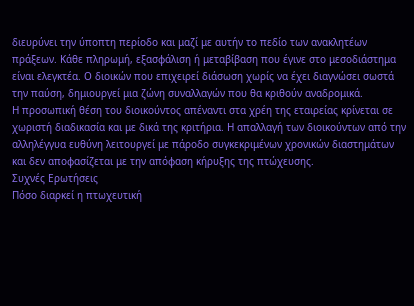διευρύνει την ύποπτη περίοδο και μαζί με αυτήν το πεδίο των ανακλητέων πράξεων. Κάθε πληρωμή, εξασφάλιση ή μεταβίβαση που έγινε στο μεσοδιάστημα είναι ελεγκτέα. Ο διοικών που επιχειρεί διάσωση χωρίς να έχει διαγνώσει σωστά την παύση, δημιουργεί μια ζώνη συναλλαγών που θα κριθούν αναδρομικά.
Η προσωπική θέση του διοικούντος απέναντι στα χρέη της εταιρείας κρίνεται σε χωριστή διαδικασία και με δικά της κριτήρια. Η απαλλαγή των διοικούντων από την αλληλέγγυα ευθύνη λειτουργεί με πάροδο συγκεκριμένων χρονικών διαστημάτων και δεν αποφασίζεται με την απόφαση κήρυξης της πτώχευσης.
Συχνές Ερωτήσεις
Πόσο διαρκεί η πτωχευτική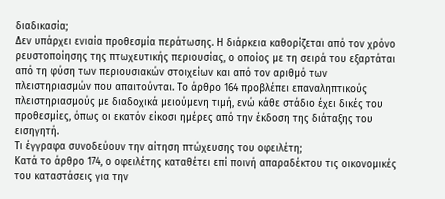διαδικασία;
Δεν υπάρχει ενιαία προθεσμία περάτωσης. Η διάρκεια καθορίζεται από τον χρόνο ρευστοποίησης της πτωχευτικής περιουσίας, ο οποίος με τη σειρά του εξαρτάται από τη φύση των περιουσιακών στοιχείων και από τον αριθμό των πλειστηριασμών που απαιτούνται. Το άρθρο 164 προβλέπει επαναληπτικούς πλειστηριασμούς με διαδοχικά μειούμενη τιμή, ενώ κάθε στάδιο έχει δικές του προθεσμίες, όπως οι εκατόν είκοσι ημέρες από την έκδοση της διάταξης του εισηγητή.
Τι έγγραφα συνοδεύουν την αίτηση πτώχευσης του οφειλέτη;
Κατά το άρθρο 174, ο οφειλέτης καταθέτει επί ποινή απαραδέκτου τις οικονομικές του καταστάσεις για την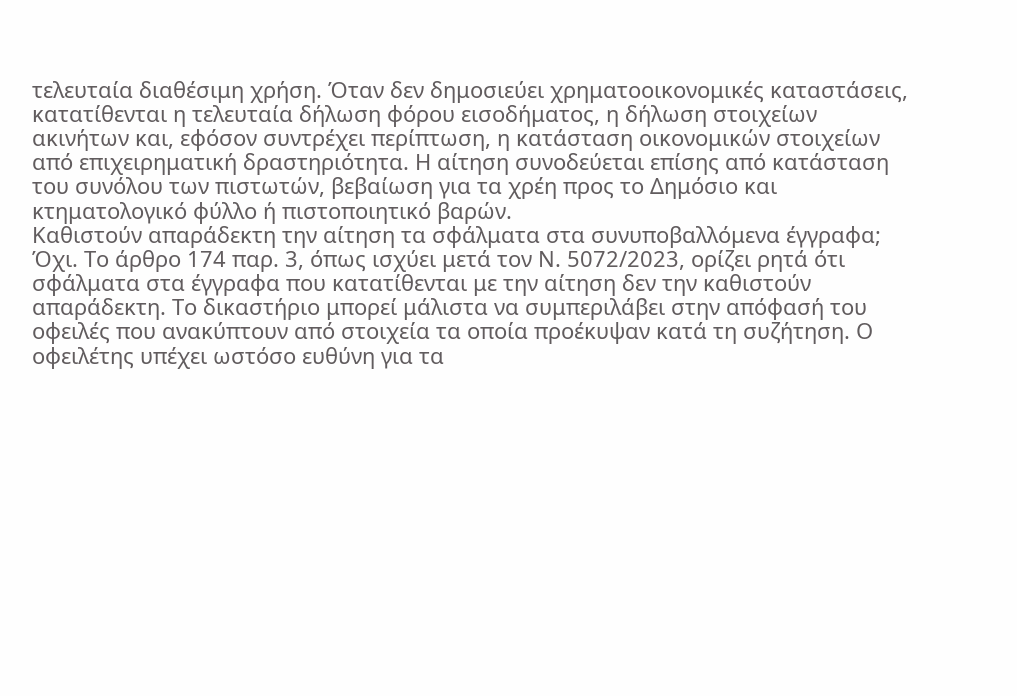τελευταία διαθέσιμη χρήση. Όταν δεν δημοσιεύει χρηματοοικονομικές καταστάσεις, κατατίθενται η τελευταία δήλωση φόρου εισοδήματος, η δήλωση στοιχείων ακινήτων και, εφόσον συντρέχει περίπτωση, η κατάσταση οικονομικών στοιχείων από επιχειρηματική δραστηριότητα. Η αίτηση συνοδεύεται επίσης από κατάσταση του συνόλου των πιστωτών, βεβαίωση για τα χρέη προς το Δημόσιο και κτηματολογικό φύλλο ή πιστοποιητικό βαρών.
Καθιστούν απαράδεκτη την αίτηση τα σφάλματα στα συνυποβαλλόμενα έγγραφα;
Όχι. Το άρθρο 174 παρ. 3, όπως ισχύει μετά τον Ν. 5072/2023, ορίζει ρητά ότι σφάλματα στα έγγραφα που κατατίθενται με την αίτηση δεν την καθιστούν απαράδεκτη. Το δικαστήριο μπορεί μάλιστα να συμπεριλάβει στην απόφασή του οφειλές που ανακύπτουν από στοιχεία τα οποία προέκυψαν κατά τη συζήτηση. Ο οφειλέτης υπέχει ωστόσο ευθύνη για τα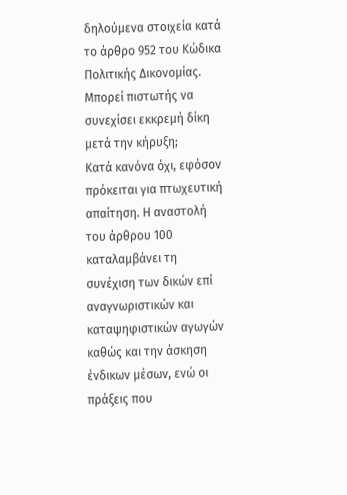δηλούμενα στοιχεία κατά το άρθρο 952 του Κώδικα Πολιτικής Δικονομίας.
Μπορεί πιστωτής να συνεχίσει εκκρεμή δίκη μετά την κήρυξη;
Κατά κανόνα όχι, εφόσον πρόκειται για πτωχευτική απαίτηση. Η αναστολή του άρθρου 100 καταλαμβάνει τη συνέχιση των δικών επί αναγνωριστικών και καταψηφιστικών αγωγών καθώς και την άσκηση ένδικων μέσων, ενώ οι πράξεις που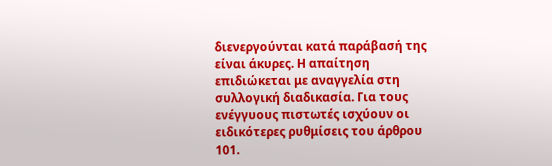διενεργούνται κατά παράβασή της είναι άκυρες. Η απαίτηση επιδιώκεται με αναγγελία στη συλλογική διαδικασία. Για τους ενέγγυους πιστωτές ισχύουν οι ειδικότερες ρυθμίσεις του άρθρου 101.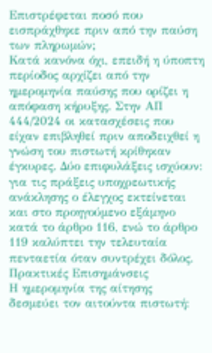Επιστρέφεται ποσό που εισπράχθηκε πριν από την παύση των πληρωμών;
Κατά κανόνα όχι, επειδή η ύποπτη περίοδος αρχίζει από την ημερομηνία παύσης που ορίζει η απόφαση κήρυξης. Στην ΑΠ 444/2024 οι κατασχέσεις που είχαν επιβληθεί πριν αποδειχθεί η γνώση του πιστωτή κρίθηκαν έγκυρες. Δύο επιφυλάξεις ισχύουν: για τις πράξεις υποχρεωτικής ανάκλησης ο έλεγχος εκτείνεται και στο προηγούμενο εξάμηνο κατά το άρθρο 116, ενώ το άρθρο 119 καλύπτει την τελευταία πενταετία όταν συντρέχει δόλος.
Πρακτικές Επισημάνσεις
Η ημερομηνία της αίτησης δεσμεύει τον αιτούντα πιστωτή: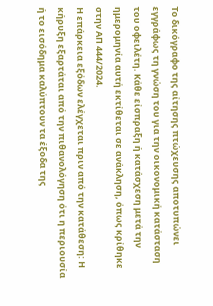Το δικόγραφο της αίτησης πτώχευσης αποτυπώνει εγγράφως τη γνώση του για την οικονομική κατάσταση του οφειλέτη. Κάθε είσπραξη ή κατάσχεση μετά την ημερομηνία αυτή εκτίθεται σε ανάκληση, όπως κρίθηκε στην ΑΠ 444/2024.
Η επάρκεια εξόδων ελέγχεται πριν από την κατάθεση: Η κήρυξη εξαρτάται από την πιθανολόγηση ότι η περιουσία ή το εισόδημα καλύπτουν τα έξοδα της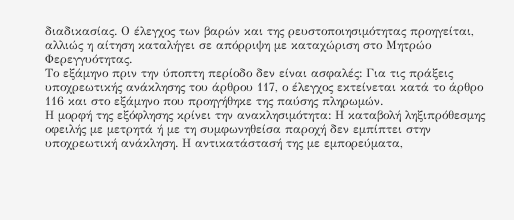διαδικασίας. Ο έλεγχος των βαρών και της ρευστοποιησιμότητας προηγείται, αλλιώς η αίτηση καταλήγει σε απόρριψη με καταχώριση στο Μητρώο Φερεγγυότητας.
Το εξάμηνο πριν την ύποπτη περίοδο δεν είναι ασφαλές: Για τις πράξεις υποχρεωτικής ανάκλησης του άρθρου 117, ο έλεγχος εκτείνεται κατά το άρθρο 116 και στο εξάμηνο που προηγήθηκε της παύσης πληρωμών.
Η μορφή της εξόφλησης κρίνει την ανακλησιμότητα: Η καταβολή ληξιπρόθεσμης οφειλής με μετρητά ή με τη συμφωνηθείσα παροχή δεν εμπίπτει στην υποχρεωτική ανάκληση. Η αντικατάστασή της με εμπορεύματα,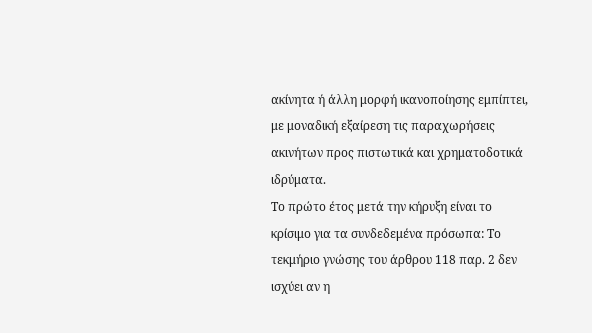ακίνητα ή άλλη μορφή ικανοποίησης εμπίπτει, με μοναδική εξαίρεση τις παραχωρήσεις ακινήτων προς πιστωτικά και χρηματοδοτικά ιδρύματα.
Το πρώτο έτος μετά την κήρυξη είναι το κρίσιμο για τα συνδεδεμένα πρόσωπα: Το τεκμήριο γνώσης του άρθρου 118 παρ. 2 δεν ισχύει αν η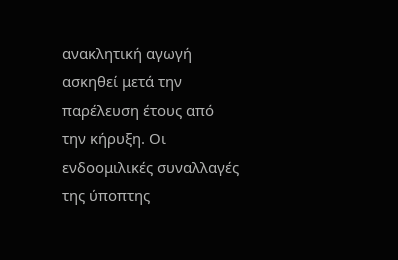ανακλητική αγωγή ασκηθεί μετά την παρέλευση έτους από την κήρυξη. Οι ενδοομιλικές συναλλαγές της ύποπτης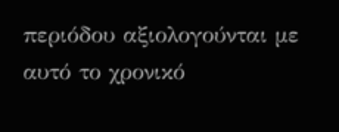περιόδου αξιολογούνται με αυτό το χρονικό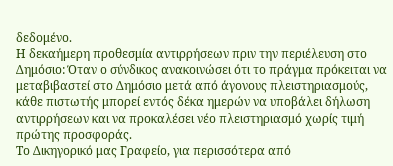δεδομένο.
Η δεκαήμερη προθεσμία αντιρρήσεων πριν την περιέλευση στο Δημόσιο: Όταν ο σύνδικος ανακοινώσει ότι το πράγμα πρόκειται να μεταβιβαστεί στο Δημόσιο μετά από άγονους πλειστηριασμούς, κάθε πιστωτής μπορεί εντός δέκα ημερών να υποβάλει δήλωση αντιρρήσεων και να προκαλέσει νέο πλειστηριασμό χωρίς τιμή πρώτης προσφοράς.
Το Δικηγορικό μας Γραφείο, για περισσότερα από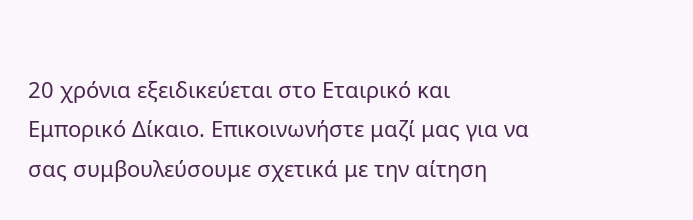20 χρόνια εξειδικεύεται στο Εταιρικό και Εμπορικό Δίκαιο. Επικοινωνήστε μαζί μας για να σας συμβουλεύσουμε σχετικά με την αίτηση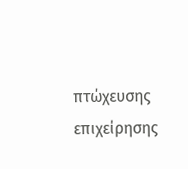πτώχευσης επιχείρησης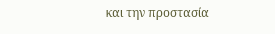και την προστασία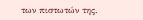των πιστωτών της.